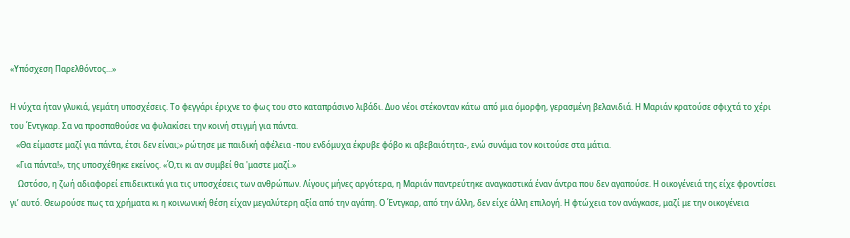«Υπόσχεση Παρελθόντος...»

Η νύχτα ήταν γλυκιά, γεμάτη υποσχέσεις. Το φεγγάρι έριχνε το φως του στο καταπράσινο λιβάδι. Δυο νέοι στέκονταν κάτω από μια όμορφη, γερασμένη βελανιδιά. Η Μαριάν κρατούσε σφιχτά το χέρι του Έντγκαρ. Σα να προσπαθούσε να φυλακίσει την κοινή στιγμή για πάντα.
   «Θα είμαστε μαζί για πάντα, έτσι δεν είναι;» ρώτησε με παιδική αφέλεια -που ενδόμυχα έκρυβε φόβο κι αβεβαιότητα-, ενώ συνάμα τον κοιτούσε στα μάτια.
   «Για πάντα!», της υποσχέθηκε εκείνος. «Ό,τι κι αν συμβεί θα 'μαστε μαζί.»
    Ωστόσο, η ζωή αδιαφορεί επιδεικτικά για τις υποσχέσεις των ανθρώπων. Λίγους μήνες αργότερα, η Μαριάν παντρεύτηκε αναγκαστικά έναν άντρα που δεν αγαπούσε. Η οικογένειά της είχε φροντίσει γι’ αυτό. Θεωρούσε πως τα χρήματα κι η κοινωνική θέση είχαν μεγαλύτερη αξία από την αγάπη. Ο Έντγκαρ, από την άλλη, δεν είχε άλλη επιλογή. Η φτώχεια τον ανάγκασε, μαζί με την οικογένεια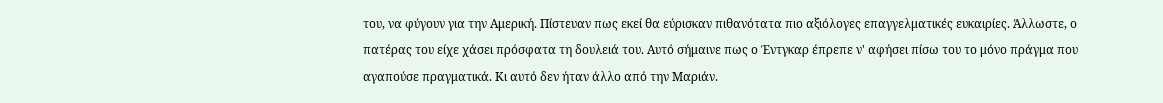του, να φύγουν για την Αμερική. Πίστευαν πως εκεί θα εύρισκαν πιθανότατα πιο αξιόλογες επαγγελματικές ευκαιρίες. Άλλωστε, ο πατέρας του είχε χάσει πρόσφατα τη δουλειά του. Αυτό σήμαινε πως ο Έντγκαρ έπρεπε ν' αφήσει πίσω του το μόνο πράγμα που αγαπούσε πραγματικά. Κι αυτό δεν ήταν άλλο από την Μαριάν.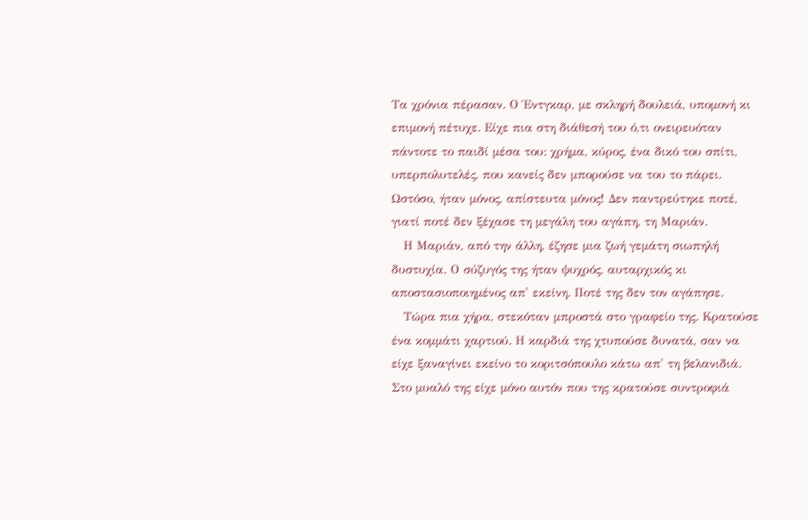Τα χρόνια πέρασαν. Ο Έντγκαρ, με σκληρή δουλειά, υπομονή κι επιμονή πέτυχε. Είχε πια στη διάθεσή του ό,τι ονειρευόταν πάντοτε το παιδί μέσα του: χρήμα, κύρος, ένα δικό του σπίτι, υπερπολυτελές, που κανείς δεν μπορούσε να του το πάρει. Ωστόσο, ήταν μόνος, απίστευτα μόνος! Δεν παντρεύτηκε ποτέ, γιατί ποτέ δεν ξέχασε τη μεγάλη του αγάπη, τη Μαριάν.
   Η Μαριάν, από την άλλη, έζησε μια ζωή γεμάτη σιωπηλή δυστυχία. Ο σύζυγός της ήταν ψυχρός, αυταρχικός κι αποστασιοποιημένος απ' εκείνη. Ποτέ της δεν τον αγάπησε.
   Τώρα πια χήρα, στεκόταν μπροστά στο γραφείο της. Κρατούσε ένα κομμάτι χαρτιού. Η καρδιά της χτυπούσε δυνατά, σαν να είχε ξαναγίνει εκείνο το κοριτσόπουλο κάτω απ' τη βελανιδιά. Στο μυαλό της είχε μόνο αυτόν που της κρατούσε συντροφιά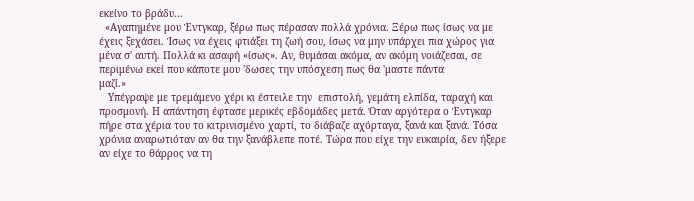εκείνο το βράδυ...
  «Αγαπημένε μου Έντγκαρ, ξέρω πως πέρασαν πολλά χρόνια. Ξέρω πως ίσως να με έχεις ξεχάσει. Ίσως να έχεις φτιάξει τη ζωή σου, ίσως να μην υπάρχει πια χώρος για μένα σ' αυτή. Πολλά κι ασαφή «ίσως». Αν, θυμάσαι ακόμα, αν ακόμη νοιάζεσαι, σε περιμένω εκεί που κάποτε μου 'δωσες την υπόσχεση πως θα 'μαστε πάντα
μαζί.»
   Υπέγραψε με τρεμάμενο χέρι κι έστειλε την  επιστολή, γεμάτη ελπίδα, ταραχή και προσμονή. Η απάντηση έφτασε μερικές εβδομάδες μετά. Όταν αργότερα ο Έντγκαρ πήρε στα χέρια του το κιτρινισμένο χαρτί, το διάβαζε αχόρταγα, ξανά και ξανά. Τόσα χρόνια αναρωτιόταν αν θα την ξανάβλεπε ποτέ. Τώρα που είχε την ευκαιρία, δεν ήξερε αν είχε το θάρρος να τη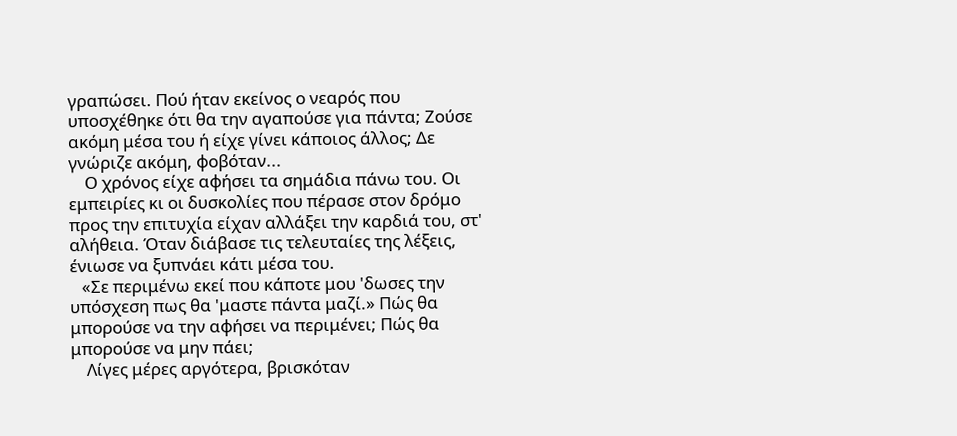γραπώσει. Πού ήταν εκείνος ο νεαρός που υποσχέθηκε ότι θα την αγαπούσε για πάντα; Ζούσε ακόμη μέσα του ή είχε γίνει κάποιος άλλος; Δε γνώριζε ακόμη, φοβόταν...
    Ο χρόνος είχε αφήσει τα σημάδια πάνω του. Οι εμπειρίες κι οι δυσκολίες που πέρασε στον δρόμο προς την επιτυχία είχαν αλλάξει την καρδιά του, στ' αλήθεια. Όταν διάβασε τις τελευταίες της λέξεις, ένιωσε να ξυπνάει κάτι μέσα του.
   «Σε περιμένω εκεί που κάποτε μου 'δωσες την υπόσχεση πως θα 'μαστε πάντα μαζί.» Πώς θα μπορούσε να την αφήσει να περιμένει; Πώς θα μπορούσε να μην πάει;
    Λίγες μέρες αργότερα, βρισκόταν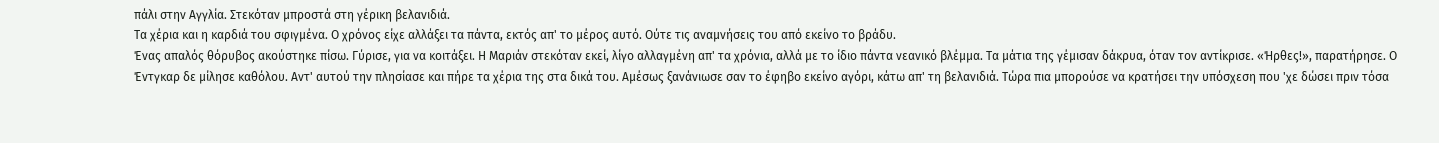πάλι στην Αγγλία. Στεκόταν μπροστά στη γέρικη βελανιδιά.
Τα χέρια και η καρδιά του σφιγμένα. Ο χρόνος είχε αλλάξει τα πάντα, εκτός απ' το μέρος αυτό. Ούτε τις αναμνήσεις του από εκείνο το βράδυ.
Ένας απαλός θόρυβος ακούστηκε πίσω. Γύρισε, για να κοιτάξει. Η Μαριάν στεκόταν εκεί, λίγο αλλαγμένη απ' τα χρόνια, αλλά με το ίδιο πάντα νεανικό βλέμμα. Τα μάτια της γέμισαν δάκρυα, όταν τον αντίκρισε. «Ήρθες!», παρατήρησε. Ο Έντγκαρ δε μίλησε καθόλου. Αντ' αυτού την πλησίασε και πήρε τα χέρια της στα δικά του. Αμέσως ξανάνιωσε σαν το έφηβο εκείνο αγόρι, κάτω απ' τη βελανιδιά. Τώρα πια μπορούσε να κρατήσει την υπόσχεση που 'χε δώσει πριν τόσα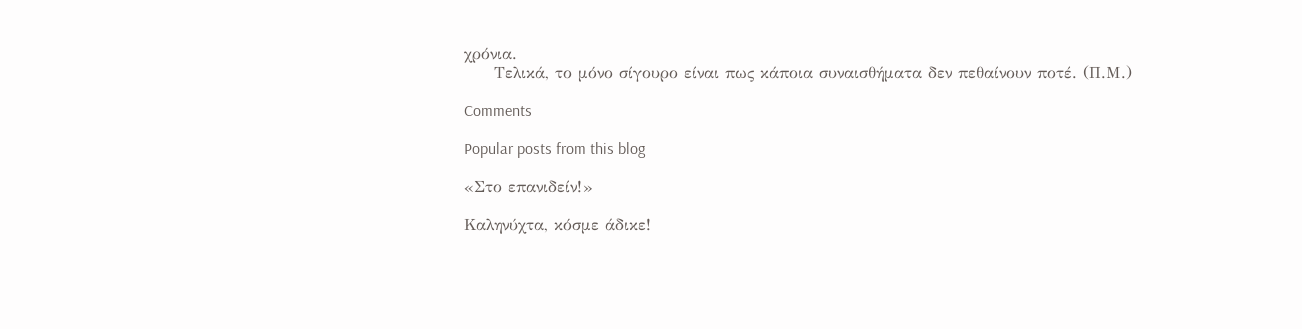χρόνια.
     Τελικά, το μόνο σίγουρο είναι πως κάποια συναισθήματα δεν πεθαίνουν ποτέ. (Π.Μ.)

Comments

Popular posts from this blog

«Στο επανιδείν!»

Καληνύχτα, κόσμε άδικε!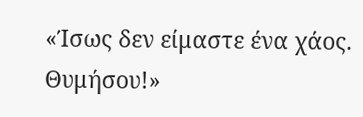«Ίσως δεν είμαστε ένα χάος. Θυμήσου!»